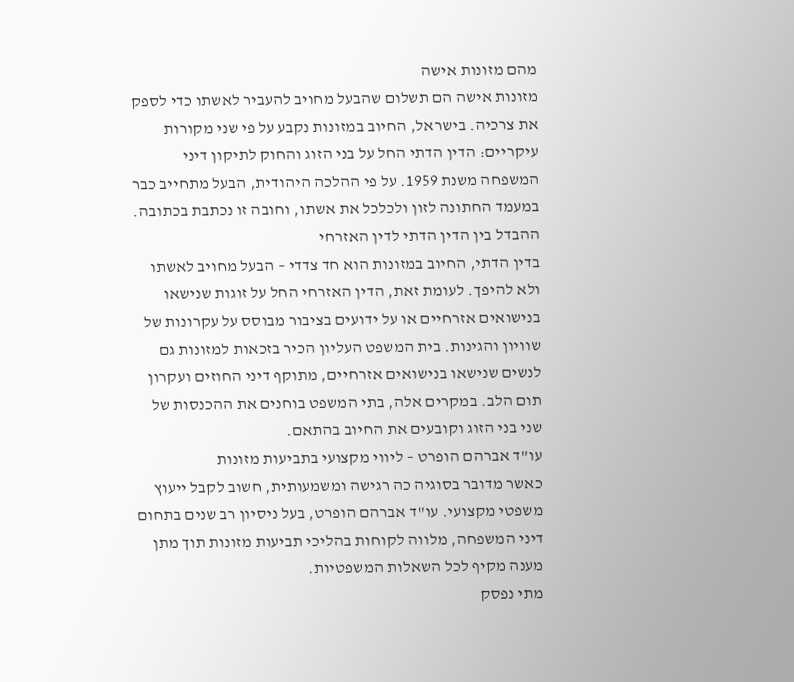מהם מזונות אישה
מזונות אישה הם תשלום שהבעל מחויב להעביר לאשתו כדי לספק את צרכיה. בישראל, החיוב במזונות נקבע על פי שני מקורות עיקריים: הדין הדתי החל על בני הזוג והחוק לתיקון דיני המשפחה משנת 1959. על פי ההלכה היהודית, הבעל מתחייב כבר במעמד החתונה לזון ולכלכל את אשתו, וחובה זו נכתבת בכתובה.
ההבדל בין הדין הדתי לדין האזרחי
בדין הדתי, החיוב במזונות הוא חד צדדי – הבעל מחויב לאשתו ולא להיפך. לעומת זאת, הדין האזרחי החל על זוגות שנישאו בנישואים אזרחיים או על ידועים בציבור מבוסס על עקרונות של שוויון והגינות. בית המשפט העליון הכיר בזכאות למזונות גם לנשים שנישאו בנישואים אזרחיים, מתוקף דיני החוזים ועקרון תום הלב. במקרים אלה, בתי המשפט בוחנים את ההכנסות של שני בני הזוג וקובעים את החיוב בהתאם.
עו"ד אברהם הופרט – ליווי מקצועי בתביעות מזונות
כאשר מדובר בסוגיה כה רגישה ומשמעותית, חשוב לקבל ייעוץ משפטי מקצועי. עו"ד אברהם הופרט, בעל ניסיון רב שנים בתחום דיני המשפחה, מלווה לקוחות בהליכי תביעות מזונות תוך מתן מענה מקיף לכל השאלות המשפטיות.
מתי נפסק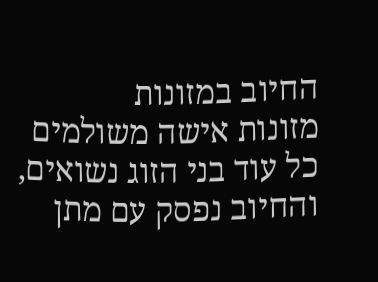החיוב במזונות
מזונות אישה משולמים כל עוד בני הזוג נשואים, והחיוב נפסק עם מתן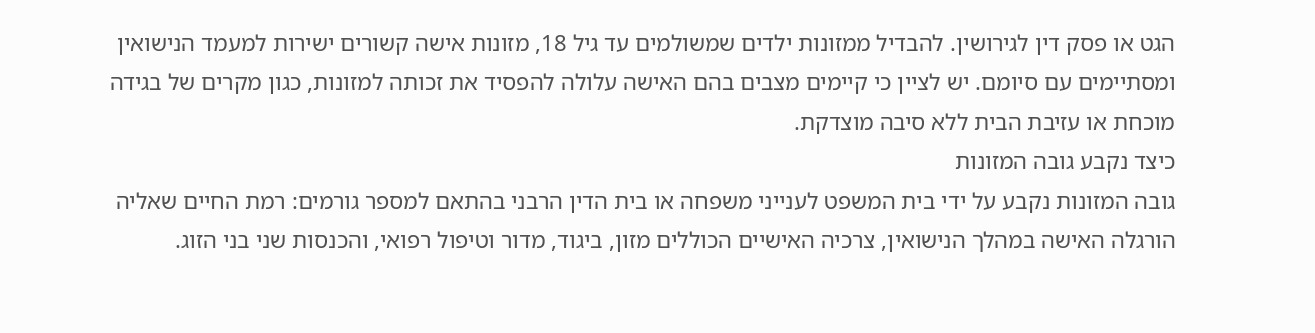הגט או פסק דין לגירושין. להבדיל ממזונות ילדים שמשולמים עד גיל 18, מזונות אישה קשורים ישירות למעמד הנישואין ומסתיימים עם סיומם. יש לציין כי קיימים מצבים בהם האישה עלולה להפסיד את זכותה למזונות, כגון מקרים של בגידה מוכחת או עזיבת הבית ללא סיבה מוצדקת.
כיצד נקבע גובה המזונות
גובה המזונות נקבע על ידי בית המשפט לענייני משפחה או בית הדין הרבני בהתאם למספר גורמים: רמת החיים שאליה הורגלה האישה במהלך הנישואין, צרכיה האישיים הכוללים מזון, ביגוד, מדור וטיפול רפואי, והכנסות שני בני הזוג.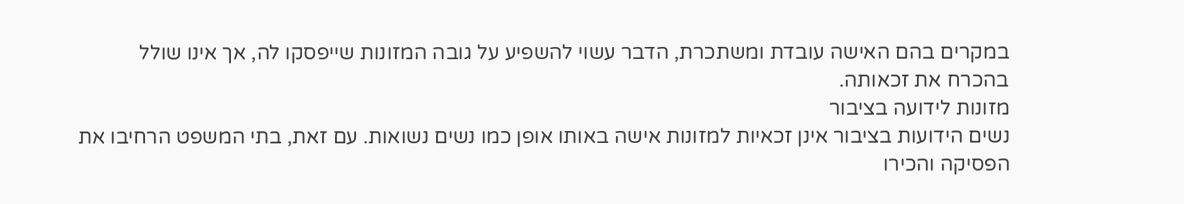במקרים בהם האישה עובדת ומשתכרת, הדבר עשוי להשפיע על גובה המזונות שייפסקו לה, אך אינו שולל בהכרח את זכאותה.
מזונות לידועה בציבור
נשים הידועות בציבור אינן זכאיות למזונות אישה באותו אופן כמו נשים נשואות. עם זאת, בתי המשפט הרחיבו את הפסיקה והכירו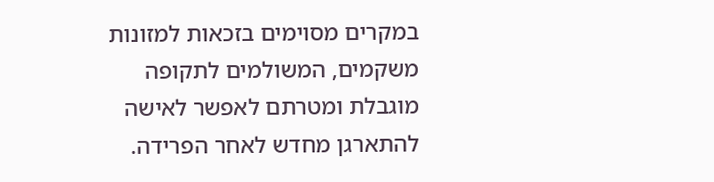במקרים מסוימים בזכאות למזונות משקמים, המשולמים לתקופה מוגבלת ומטרתם לאפשר לאישה להתארגן מחדש לאחר הפרידה.